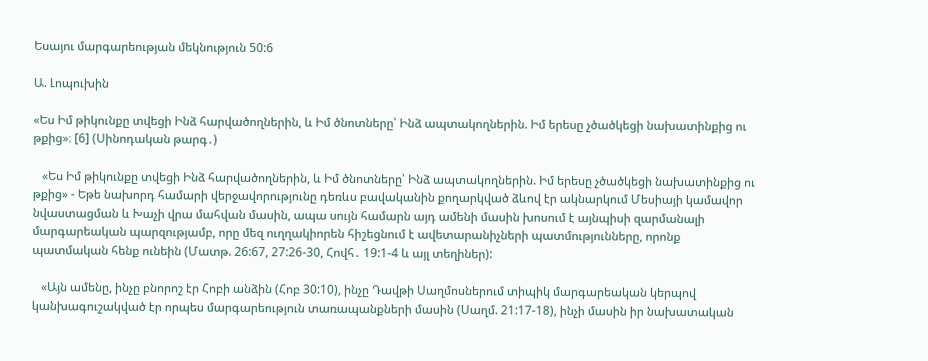Եսայու մարգարեության մեկնություն 50:6

Ա. Լոպուխին

«Ես Իմ թիկունքը տվեցի Ինձ հարվածողներին, և Իմ ծնոտները՝ Ինձ ապտակողներին. Իմ երեսը չծածկեցի նախատինքից ու թքից»։ [6] (Սինոդական թարգ․)

   «Ես Իմ թիկունքը տվեցի Ինձ հարվածողներին, և Իմ ծնոտները՝ Ինձ ապտակողներին. Իմ երեսը չծածկեցի նախատինքից ու թքից» - Եթե նախորդ համարի վերջավորությունը դեռևս բավականին քողարկված ձևով էր ակնարկում Մեսիայի կամավոր նվաստացման և Խաչի վրա մահվան մասին, ապա սույն համարն այդ ամենի մասին խոսում է այնպիսի զարմանալի մարգարեական պարզությամբ, որը մեզ ուղղակիորեն հիշեցնում է ավետարանիչների պատմությունները, որոնք պատմական հենք ունեին (Մատթ. 26:67, 27:26-30, Հովհ․ 19:1-4 և այլ տեղիներ):

   «Այն ամենը, ինչը բնորոշ էր Հոբի անձին (Հոբ 30:10), ինչը Դավթի Սաղմոսներում տիպիկ մարգարեական կերպով կանխագուշակված էր որպես մարգարեություն տառապանքների մասին (Սաղմ. 21:17-18), ինչի մասին իր նախատական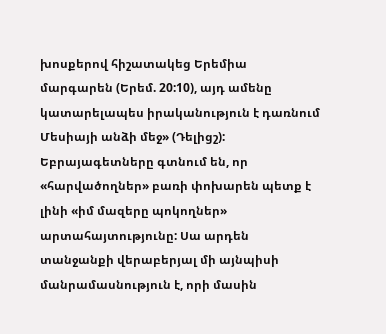խոսքերով հիշատակեց Երեմիա մարգարեն (Երեմ. 20:10), այդ ամենը կատարելապես իրականություն է դառնում Մեսիայի անձի մեջ» (Դելիցշ): Եբրայագետները գտնում են, որ «հարվածողներ» բառի փոխարեն պետք է լինի «իմ մազերը պոկողներ» արտահայտությունը: Սա արդեն տանջանքի վերաբերյալ մի այնպիսի մանրամասնություն է, որի մասին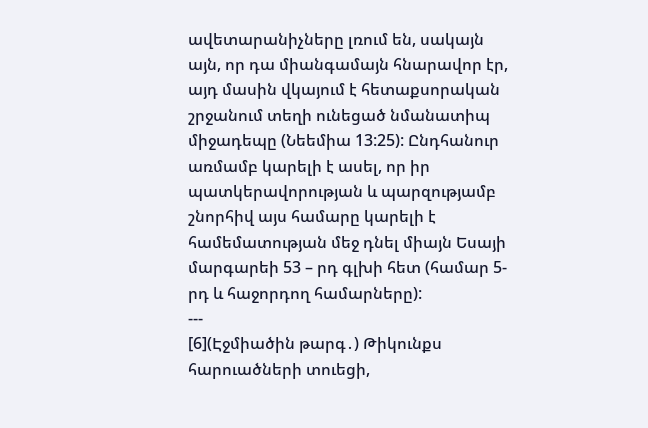ավետարանիչները լռում են, սակայն այն, որ դա միանգամայն հնարավոր էր, այդ մասին վկայում է հետաքսորական շրջանում տեղի ունեցած նմանատիպ միջադեպը (Նեեմիա 13:25): Ընդհանուր առմամբ կարելի է ասել, որ իր պատկերավորության և պարզությամբ շնորհիվ այս համարը կարելի է համեմատության մեջ դնել միայն Եսայի մարգարեի 53 – րդ գլխի հետ (համար 5-րդ և հաջորդող համարները):
---
[6](Էջմիածին թարգ․) Թիկունքս հարուածների տուեցի,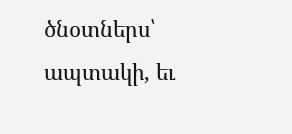ծնօտներս՝ ապտակի, եւ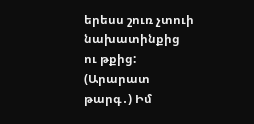երեսս շուռ չտուի նախատինքից ու թքից:
(Արարատ թարգ․) Իմ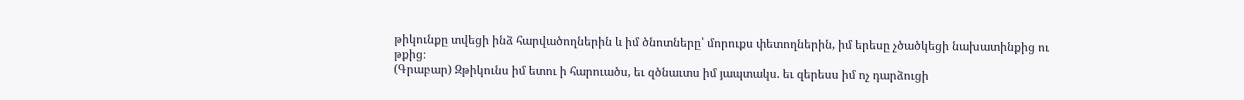թիկունքը տվեցի ինձ հարվածողներին և իմ ծնոտները՝ մորուքս փետողներին, իմ երեսը չծածկեցի նախատինքից ու թքից։
(Գրաբար) Զթիկունս իմ ետու ի հարուածս, եւ զծնաւտս իմ յապտակս. եւ զերեսս իմ ոչ դարձուցի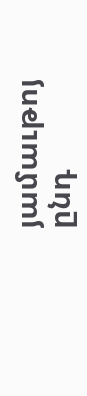յամաւթոյ ընդ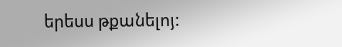երեսս թքանելոյ: